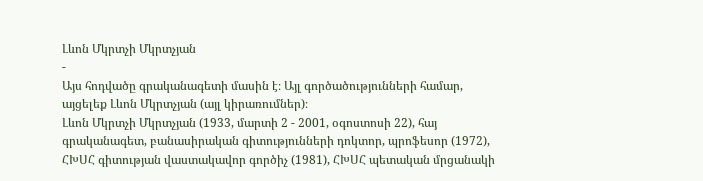Լևոն Մկրտչի Մկրտչյան
-
Այս հոդվածը գրականագետի մասին է։ Այլ գործածությունների համար, այցելեք Լևոն Մկրտչյան (այլ կիրառումներ)։
Լևոն Մկրտչի Մկրտչյան (1933, մարտի 2 - 2001, օգոստոսի 22), հայ գրականագետ, բանասիրական գիտությունների դոկտոր, պրոֆեսոր (1972), ՀԽՍՀ գիտության վաստակավոր գործիչ (1981), ՀԽՍՀ պետական մրցանակի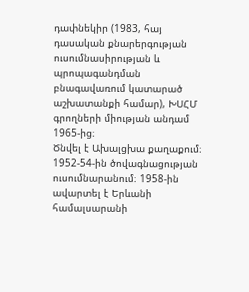դափնեկիր (1983, հայ դասական քնարերգության ուսումնասիրության և պրոպագանդման բնագավառում կատարած աշխատանքի համար), ԽՍՀՄ գրողների միության անդամ 1965-ից։
Ծնվել է Ախալցխա քաղաքում։ 1952-54-ին ծովագնացության ուսումնարանում։ 1958-ին ավարտել է Երևանի համալսարանի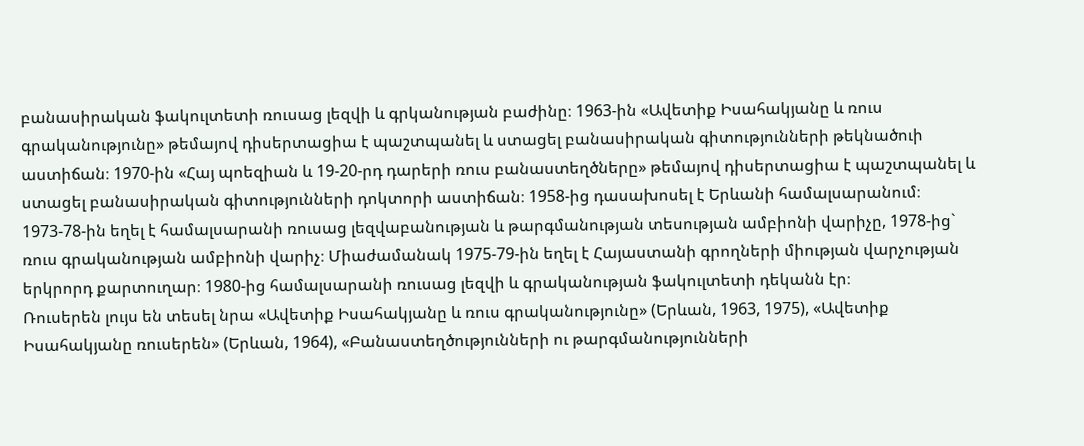բանասիրական ֆակուլտետի ռուսաց լեզվի և գրկանության բաժինը։ 1963-ին «Ավետիք Իսահակյանը և ռուս գրականությունը» թեմայով դիսերտացիա է պաշտպանել և ստացել բանասիրական գիտությունների թեկնածուի աստիճան։ 1970-ին «Հայ պոեզիան և 19-20-րդ դարերի ռուս բանաստեղծները» թեմայով դիսերտացիա է պաշտպանել և ստացել բանասիրական գիտությունների դոկտորի աստիճան։ 1958-ից դասախոսել է Երևանի համալսարանում։ 1973-78-ին եղել է համալսարանի ռուսաց լեզվաբանության և թարգմանության տեսության ամբիոնի վարիչը, 1978-ից` ռուս գրականության ամբիոնի վարիչ։ Միաժամանակ 1975-79-ին եղել է Հայաստանի գրողների միության վարչության երկրորդ քարտուղար։ 1980-ից համալսարանի ռուսաց լեզվի և գրականության ֆակուլտետի դեկանն էր։
Ռուսերեն լույս են տեսել նրա «Ավետիք Իսահակյանը և ռուս գրականությունը» (Երևան, 1963, 1975), «Ավետիք Իսահակյանը ռուսերեն» (Երևան, 1964), «Բանաստեղծությունների ու թարգմանությունների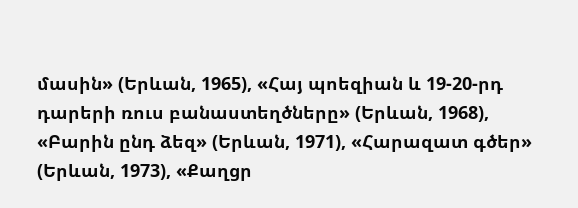մասին» (Երևան, 1965), «Հայ պոեզիան և 19-20-րդ դարերի ռուս բանաստեղծները» (Երևան, 1968), «Բարին ընդ ձեզ» (Երևան, 1971), «Հարազատ գծեր» (Երևան, 1973), «Քաղցր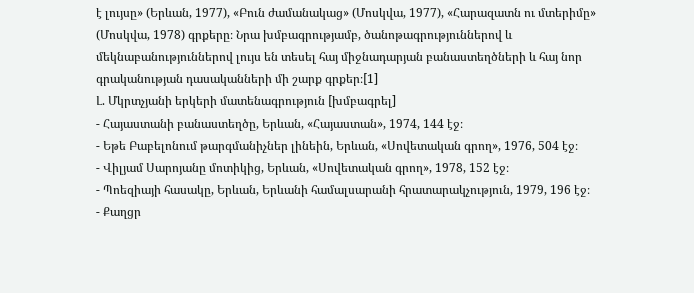է լույսը» (Երևան, 1977), «Բուն ժամանակաց» (Մոսկվա, 1977), «Հարազատն ու մտերիմը» (Մոսկվա, 1978) գրքերը։ Նրա խմբագրությամբ, ծանոթագրություններով և մեկնաբանություններով լույս են տեսել հայ միջնադարյան բանաստեղծների և հայ նոր գրականության դասականների մի շարք գրքեր։[1]
Լ. Մկրտչյանի երկերի մատենագրություն [խմբագրել]
- Հայաստանի բանաստեղծը, Երևան, «Հայաստան», 1974, 144 էջ։
- Եթե Բաբելոնում թարգմանիչներ լինեին, Երևան, «Սովետական գրող», 1976, 504 էջ։
- Վիլյամ Սարոյանը մոտիկից, Երևան, «Սովետական գրող», 1978, 152 էջ։
- Պոեզիայի հասակը, Երևան, Երևանի համալսարանի հրատարակչություն, 1979, 196 էջ։
- Քաղցր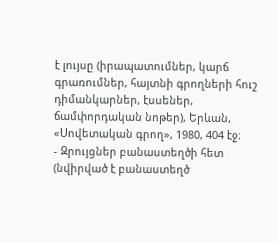է լույսը (իրապատումներ, կարճ գրառումներ, հայտնի գրողների հուշ դիմանկարներ, էսսեներ, ճամփորդական նոթեր), Երևան, «Սովետական գրող», 1980, 404 էջ։
- Զրույցներ բանաստեղծի հետ (նվիրված է բանաստեղծ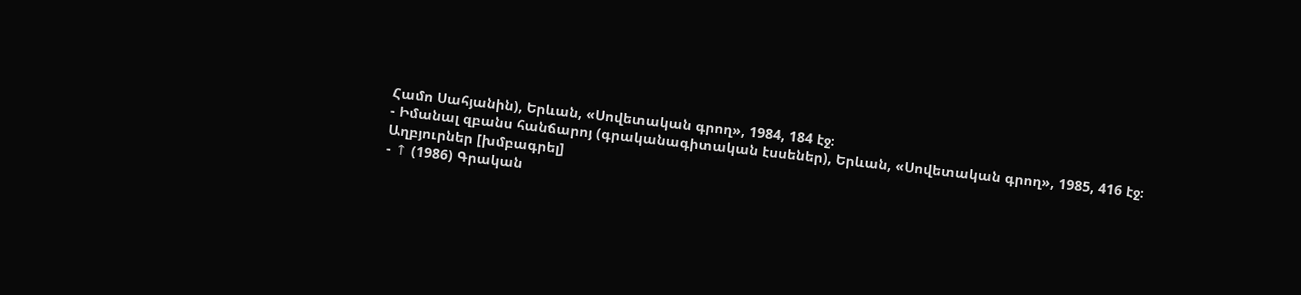Համո Սահյանին), Երևան, «Սովետական գրող», 1984, 184 էջ։
- Իմանալ զբանս հանճարոյ (գրականագիտական էսսեներ), Երևան, «Սովետական գրող», 1985, 416 էջ։
Աղբյուրներ [խմբագրել]
- ↑ (1986) Գրական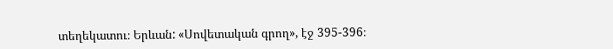տեղեկատու։ Երևան: «Սովետական գրող», էջ 395-396։